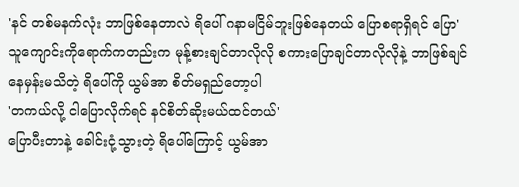'နင် တစ်မနက်လုံး ဘာဖြစ်နေတာလဲ ရိပေါ် ဂနာမငြိမ်ဘူးဖြစ်နေတယ် ပြောစရာရှိရင် ပြော'
သူကျောင်းကိုရောက်ကတည်းက မုန့်စားချင်တာလိုလို စကားပြောချင်တာလိုလိုနဲ့ ဘာဖြစ်ချင်နေမှန်းမသိတဲ့ ရိပေါ်ကို ယွမ်အာ စိတ်မရှည်တော့ပါ
'တကယ်လို့ ငါပြောလိုက်ရင် နင်စိတ်ဆိုးမယ်ထင်တယ်'
ပြောပီးတာနဲ့ ခေါင်းငုံ့သွားတဲ့ ရိပေါ်ကြောင့် ယွမ်အာ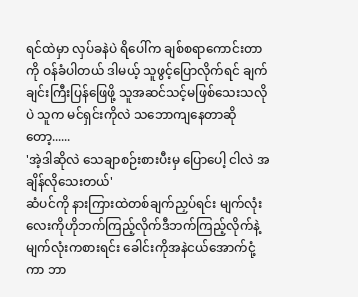ရင်ထဲမှာ လှပ်ခနဲပဲ ရိပေါ်က ချစ်စရာကောင်းတာကို ဝန်ခံပါတယ် ဒါမယ့် သူဖွင့်ပြောလိုက်ရင် ချက်ချင်းကြီးပြန်ဖြေဖို့ သူအဆင်သင့်မဖြစ်သေးသလိုပဲ သူက မင်ရှင်းကိုလဲ သဘောကျနေတာဆိုတော့......
'အဲ့ဒါဆိုလဲ သေချာစဉ်းစားပီးမှ ပြောပေါ့ ငါလဲ အချိန်လိုသေးတယ်'
ဆံပင်ကို နားကြားထဲတစ်ချက်ညှပ်ရင်း မျက်လုံးလေးကိုဟိုဘက်ကြည့်လိုက်ဒီဘက်ကြည့်လိုက်နဲ့ မျက်လုံးကစားရင်း ခေါင်းကိုအနဲငယ်အောက်ငုံ့ကာ ဘာ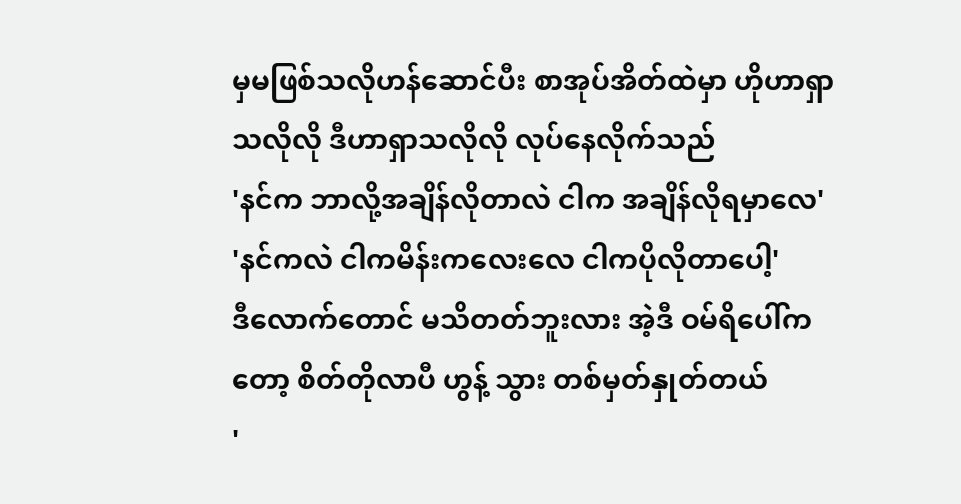မှမဖြစ်သလိုဟန်ဆောင်ပီး စာအုပ်အိတ်ထဲမှာ ဟိုဟာရှာသလိုလို ဒီဟာရှာသလိုလို လုပ်နေလိုက်သည်
'နင်က ဘာလို့အချိန်လိုတာလဲ ငါက အချိန်လိုရမှာလေ'
'နင်ကလဲ ငါကမိန်းကလေးလေ ငါကပိုလိုတာပေါ့'
ဒီလောက်တောင် မသိတတ်ဘူးလား အဲ့ဒီ ဝမ်ရိပေါ်ကတော့ စိတ်တိုလာပီ ဟွန့် သွား တစ်မှတ်နှုတ်တယ်
'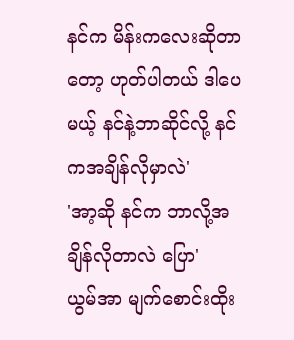နင်က မိန်းကလေးဆိုတာတော့ ဟုတ်ပါတယ် ဒါပေမယ့် နင်နဲ့ဘာဆိုင်လို့ နင်ကအချိန်လိုမှာလဲ'
'အာ့ဆို နင်က ဘာလို့အချိန်လိုတာလဲ ပြော'
ယွမ်အာ မျက်စောင်းထိုး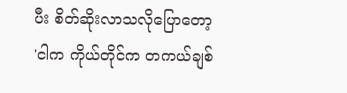ပီး စိတ်ဆိုးလာသလိုပြောတော့
'ငါက ကိုယ်တိုင်က တကယ်ချစ်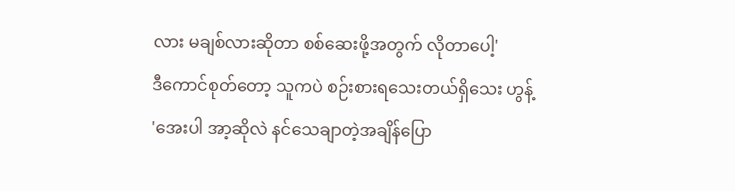လား မချစ်လားဆိုတာ စစ်ဆေးဖို့အတွက် လိုတာပေါ့'
ဒီကောင်စုတ်တော့ သူကပဲ စဉ်းစားရသေးတယ်ရှိသေး ဟွန့်
'အေးပါ အာ့ဆိုလဲ နင်သေချာတဲ့အချိန်ပြော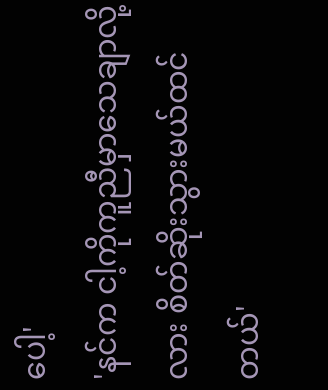ပေါ့'
'နင်က ငါ့ကိုကူညီမှာသေချာလို့လား စိတ်ဆိုးသွားမယ်ထင်တယ်'